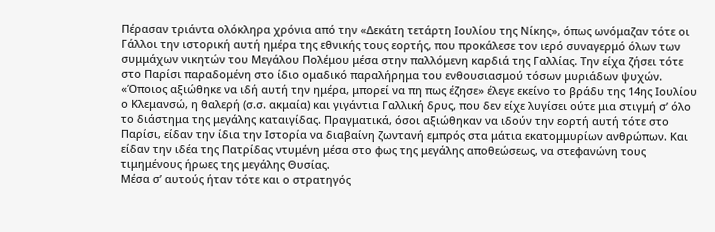Πέρασαν τριάντα ολόκληρα χρόνια από την «Δεκάτη τετάρτη Ιουλίου της Νίκης», όπως ωνόμαζαν τότε οι Γάλλοι την ιστορική αυτή ημέρα της εθνικής τους εορτής, που προκάλεσε τον ιερό συναγερμό όλων των συμμάχων νικητών του Μεγάλου Πολέμου μέσα στην παλλόμενη καρδιά της Γαλλίας. Την είχα ζήσει τότε στο Παρίσι παραδομένη στο ίδιο ομαδικό παραλήρημα του ενθουσιασμού τόσων μυριάδων ψυχών. «Όποιος αξιώθηκε να ιδή αυτή την ημέρα, μπορεί να πη πως έζησε» έλεγε εκείνο το βράδυ της 14ης Ιουλίου ο Κλεμανσώ, η θαλερή (σ.σ. ακμαία) και γιγάντια Γαλλική δρυς, που δεν είχε λυγίσει ούτε μια στιγμή σ’ όλο το διάστημα της μεγάλης καταιγίδας. Πραγματικά, όσοι αξιώθηκαν να ιδούν την εορτή αυτή τότε στο Παρίσι, είδαν την ίδια την Ιστορία να διαβαίνη ζωντανή εμπρός στα μάτια εκατομμυρίων ανθρώπων. Και είδαν την ιδέα της Πατρίδας ντυμένη μέσα στο φως της μεγάλης αποθεώσεως, να στεφανώνη τους τιμημένους ήρωες της μεγάλης Θυσίας.
Μέσα σ’ αυτούς ήταν τότε και ο στρατηγός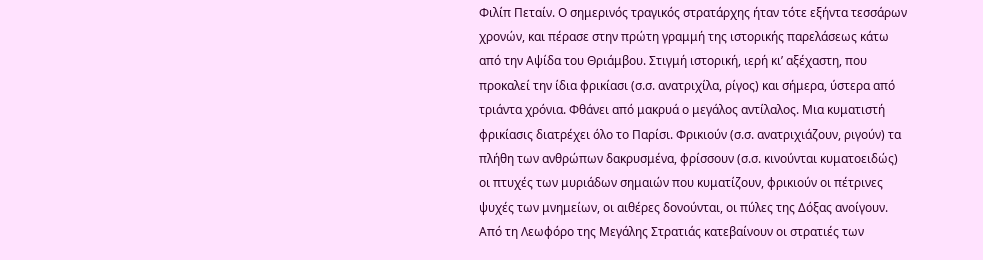Φιλίπ Πεταίν. Ο σημερινός τραγικός στρατάρχης ήταν τότε εξήντα τεσσάρων χρονών, και πέρασε στην πρώτη γραμμή της ιστορικής παρελάσεως κάτω από την Αψίδα του Θριάμβου. Στιγμή ιστορική, ιερή κι’ αξέχαστη, που προκαλεί την ίδια φρικίασι (σ.σ. ανατριχίλα, ρίγος) και σήμερα, ύστερα από τριάντα χρόνια. Φθάνει από μακρυά ο μεγάλος αντίλαλος. Μια κυματιστή φρικίασις διατρέχει όλο το Παρίσι. Φρικιούν (σ.σ. ανατριχιάζουν, ριγούν) τα πλήθη των ανθρώπων δακρυσμένα, φρίσσουν (σ.σ. κινούνται κυματοειδώς) οι πτυχές των μυριάδων σημαιών που κυματίζουν, φρικιούν οι πέτρινες ψυχές των μνημείων, οι αιθέρες δονούνται, οι πύλες της Δόξας ανοίγουν. Από τη Λεωφόρο της Μεγάλης Στρατιάς κατεβαίνουν οι στρατιές των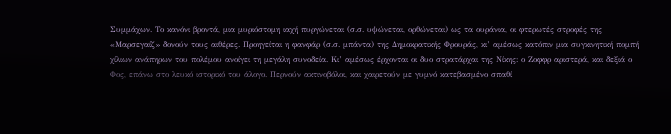Συμμάχων. Το κανόνι βροντά, μια μυριόστομη ιαχή πυργώνεται (σ.σ. υψώνεται, ορθώνεται) ως τα ουράνια, οι φτερωτές στροφές της «Μαρσεγαίζ» δονούν τους αιθέρες. Προηγείται η φανφάρ (σ.σ. μπάντα) της Δημοκρατικής Φρουράς, κι’ αμέσως κατόπιν μια συγκινητική πομπή χίλιων ανάπηρων του πολέμου ανοίγει τη μεγάλη συνοδεία. Κι’ αμέσως έρχονται οι δυο στρατάρχαι της Νίκης: ο Ζοφφρ αριστερά, και δεξιά ο Φος, επάνω στο λευκό ιστορικό του άλογο. Περνούν ακτινοβόλοι, και χαιρετούν με γυμνό κατεβασμένο σπαθί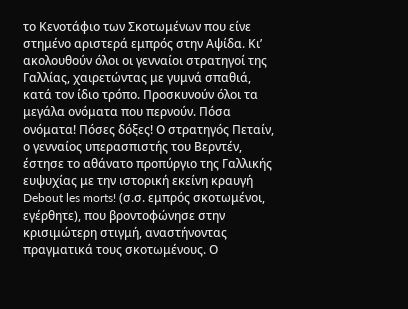το Κενοτάφιο των Σκοτωμένων που είνε στημένο αριστερά εμπρός στην Αψίδα. Κι’ ακολουθούν όλοι οι γενναίοι στρατηγοί της Γαλλίας, χαιρετώντας με γυμνά σπαθιά, κατά τον ίδιο τρόπο. Προσκυνούν όλοι τα μεγάλα ονόματα που περνούν. Πόσα ονόματα! Πόσες δόξες! Ο στρατηγός Πεταίν, ο γενναίος υπερασπιστής του Βερντέν, έστησε το αθάνατο προπύργιο της Γαλλικής ευψυχίας με την ιστορική εκείνη κραυγή Debout les morts! (σ.σ. εμπρός σκοτωμένοι, εγέρθητε), που βροντοφώνησε στην κρισιμώτερη στιγμή, αναστήνοντας πραγματικά τους σκοτωμένους. Ο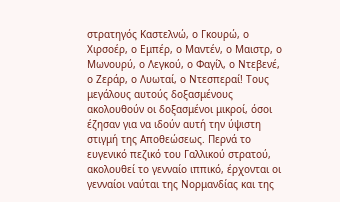στρατηγός Καστελνώ, ο Γκουρώ, ο Χιρσοέρ, ο Εμπέρ, ο Μαντέν, ο Μαιστρ, ο Μωνουρύ, ο Λεγκού, ο Φαγίλ, ο Ντεβενέ, ο Ζεράρ, ο Λυωταί, ο Ντεσπεραί! Τους μεγάλους αυτούς δοξασμένους ακολουθούν οι δοξασμένοι μικροί, όσοι έζησαν για να ιδούν αυτή την ύψιστη στιγμή της Αποθεώσεως. Περνά το ευγενικό πεζικό του Γαλλικού στρατού, ακολουθεί το γενναίο ιππικό, έρχονται οι γενναίοι ναύται της Νορμανδίας και της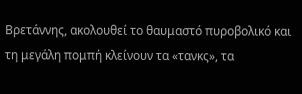Βρετάννης, ακολουθεί το θαυμαστό πυροβολικό και τη μεγάλη πομπή κλείνουν τα «τανκς», τα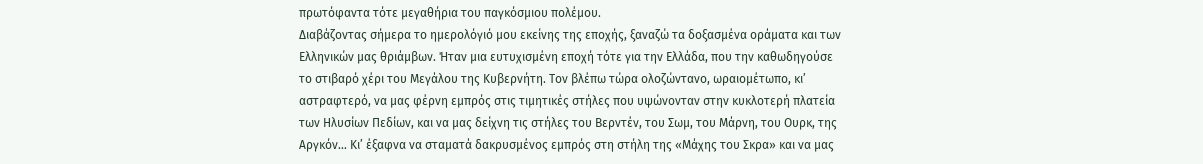πρωτόφαντα τότε μεγαθήρια του παγκόσμιου πολέμου.
Διαβάζοντας σήμερα το ημερολόγιό μου εκείνης της εποχής, ξαναζώ τα δοξασμένα οράματα και των Ελληνικών μας θριάμβων. Ήταν μια ευτυχισμένη εποχή τότε για την Ελλάδα, που την καθωδηγούσε το στιβαρό χέρι του Μεγάλου της Κυβερνήτη. Τον βλέπω τώρα ολοζώντανο, ωραιομέτωπο, κι’ αστραφτερό, να μας φέρνη εμπρός στις τιμητικές στήλες που υψώνονταν στην κυκλοτερή πλατεία των Ηλυσίων Πεδίων, και να μας δείχνη τις στήλες του Βερντέν, του Σωμ, του Μάρνη, του Ουρκ, της Αργκόν… Κι’ έξαφνα να σταματά δακρυσμένος εμπρός στη στήλη της «Μάχης του Σκρα» και να μας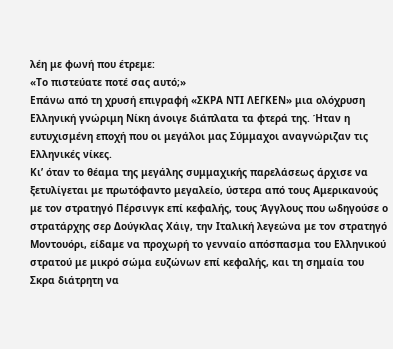λέη με φωνή που έτρεμε:
«Το πιστεύατε ποτέ σας αυτό;»
Επάνω από τη χρυσή επιγραφή «ΣΚΡΑ ΝΤΙ ΛΕΓΚΕΝ» μια ολόχρυση Ελληνική γνώριμη Νίκη άνοιγε διάπλατα τα φτερά της. Ήταν η ευτυχισμένη εποχή που οι μεγάλοι μας Σύμμαχοι αναγνώριζαν τις Ελληνικές νίκες.
Κι’ όταν το θέαμα της μεγάλης συμμαχικής παρελάσεως άρχισε να ξετυλίγεται με πρωτόφαντο μεγαλείο, ύστερα από τους Αμερικανούς με τον στρατηγό Πέρσινγκ επί κεφαλής, τους Άγγλους που ωδηγούσε ο στρατάρχης σερ Δούγκλας Χάιγ, την Ιταλική λεγεώνα με τον στρατηγό Μοντουόρι, είδαμε να προχωρή το γενναίο απόσπασμα του Ελληνικού στρατού με μικρό σώμα ευζώνων επί κεφαλής, και τη σημαία του Σκρα διάτρητη να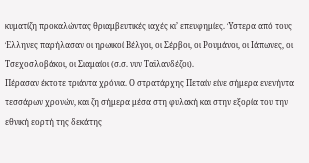κυματίζη προκαλώντας θριαμβευτικές ιαχές κι’ επευφημίες. Ύστερα από τους Έλληνες παρήλασαν οι ηρωικοί Βέλγοι, οι Σέρβοι, οι Ρουμάνοι, οι Ιάπωνες, οι Τσεχοσλοβάκοι, οι Σιαμαίοι (σ.σ. νυν Ταϊλανδέζοι).
Πέρασαν έκτοτε τριάντα χρόνια. Ο στρατάρχης Πεταίν είνε σήμερα ενενήντα τεσσάρων χρονών, και ζη σήμερα μέσα στη φυλακή και στην εξορία του την εθνική εορτή της δεκάτης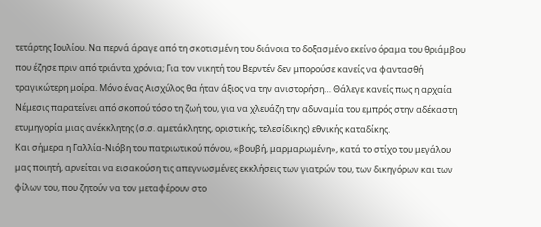τετάρτης Ιουλίου. Να περνά άραγε από τη σκοτισμένη του διάνοια το δοξασμένο εκείνο όραμα του θριάμβου που έζησε πριν από τριάντα χρόνια; Για τον νικητή του Βερντέν δεν μπορούσε κανείς να φαντασθή τραγικώτερη μοίρα. Μόνο ένας Αισχύλος θα ήταν άξιος να την ανιστορήση… Θάλεγε κανείς πως η αρχαία Νέμεσις παρατείνει από σκοπού τόσο τη ζωή του, για να χλευάζη την αδυναμία του εμπρός στην αδέκαστη ετυμηγορία μιας ανέκκλητης (σ.σ. αμετάκλητης, οριστικής, τελεσίδικης) εθνικής καταδίκης.
Και σήμερα η Γαλλία-Νιόβη του πατριωτικού πόνου, «βουβή, μαρμαρωμένη», κατά το στίχο του μεγάλου μας ποιητή, αρνείται να εισακούση τις απεγνωσμένες εκκλήσεις των γιατρών του, των δικηγόρων και των φίλων του, που ζητούν να τον μεταφέρουν στο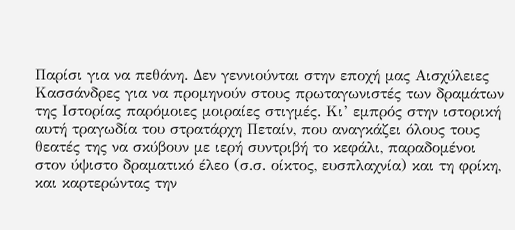Παρίσι για να πεθάνη. Δεν γεννιούνται στην εποχή μας Αισχύλειες Κασσάνδρες για να προμηνούν στους πρωταγωνιστές των δραμάτων της Ιστορίας παρόμοιες μοιραίες στιγμές. Κι’ εμπρός στην ιστορική αυτή τραγωδία του στρατάρχη Πεταίν, που αναγκάζει όλους τους θεατές της να σκύβουν με ιερή συντριβή το κεφάλι, παραδομένοι στον ύψιστο δραματικό έλεο (σ.σ. οίκτος, ευσπλαχνία) και τη φρίκη, και καρτερώντας την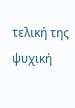τελική της ψυχική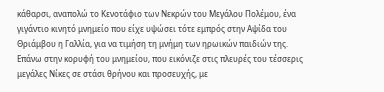κάθαρσι, αναπολώ το Κενοτάφιο των Νεκρών του Μεγάλου Πολέμου, ένα γιγάντιο κινητό μνημείο που είχε υψώσει τότε εμπρός στην Αψίδα του Θριάμβου η Γαλλία, για να τιμήση τη μνήμη των ηρωικών παιδιών της. Επάνω στην κορυφή του μνημείου, που εικόνιζε στις πλευρές του τέσσερις μεγάλες Νίκες σε στάσι θρήνου και προσευχής, με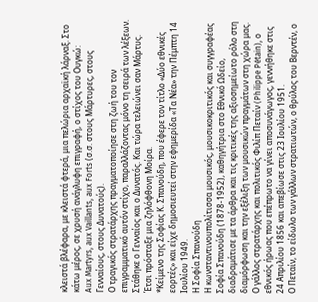κλειστά βλέφαρα, με κλειστά φτερά, μια πελώρια αρχαϊκή λάρναξ. Στο κάτω μέρος, σε χρυσή ανάγλυφη επιγραφή, ο στίχος του Ουγκώ:
Aux Martyrs, aux Vaillants, aux Forts (σ.σ. στους Μάρτυρες, στους Γενναίους, στους Δυνατούς).
Ο τραγικός στρατάρχης πραγματοποίησε στη ζωή του τον επιγραμματικό αυτόν στίχο, παραλλάζοντας μόνο τη σειρά των λέξεων. Στάθηκε ο Γενναίος και ο Δυνατός. Και τώρα τελειώνει σαν Μάρτυς.
Έτσι πρόσταξε μια ζηλόφθονη Μοίρα.
*Κείμενο της Σοφίας Κ. Σπανούδη, που έφερε τον τίτλο «Δύο εθνικές εορτές» και είχε δημοσιευτεί στην εφημερίδα «Τα Νέα» την Πέμπτη 14 Ιουλίου 1949.
Η Σοφία Σπανούδη
Η κωνσταντινουπολίτισσα μουσικός, μουσικοκριτικός και συγγραφέας Σοφία Σπανούδη (1878-1952), καθηγήτρια στο Εθνικό Ωδείο, διαδραμάτισε με τα άρθρα και τις κριτικές της αξιοσημείωτο ρόλο στη διαμόρφωση και την εξέλιξη των μουσικών πραγμάτων στη χώρα μας.
Ο γάλλος στρατάρχης και πολιτικός Φιλίπ Πεταίν (Philippe Pétain), ο εθνικός ήρωας που επέπρωτο να γίνει αποσυνάγωγος, γεννήθηκε στις 24 Απριλίου 1856 και απεβίωσε στις 23 Ιουλίου 1951.
Ο Πεταίν, το είδωλο των γάλλων στρατιωτών, ο θρύλος του Βερντέν, ο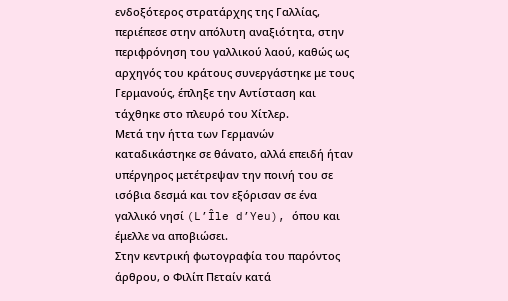ενδοξότερος στρατάρχης της Γαλλίας, περιέπεσε στην απόλυτη αναξιότητα, στην περιφρόνηση του γαλλικού λαού, καθώς ως αρχηγός του κράτους συνεργάστηκε με τους Γερμανούς, έπληξε την Αντίσταση και τάχθηκε στο πλευρό του Χίτλερ.
Μετά την ήττα των Γερμανών καταδικάστηκε σε θάνατο, αλλά επειδή ήταν υπέργηρος μετέτρεψαν την ποινή του σε ισόβια δεσμά και τον εξόρισαν σε ένα γαλλικό νησί (L’Île d’Yeu), όπου και έμελλε να αποβιώσει.
Στην κεντρική φωτογραφία του παρόντος άρθρου, ο Φιλίπ Πεταίν κατά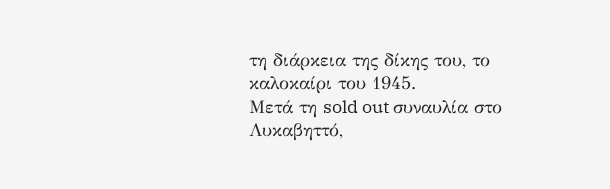τη διάρκεια της δίκης του, το καλοκαίρι του 1945.
Μετά τη sold out συναυλία στο Λυκαβηττό,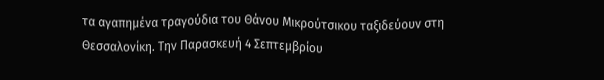τα αγαπημένα τραγούδια του Θάνου Μικρούτσικου ταξιδεύουν στη Θεσσαλονίκη. Την Παρασκευή 4 Σεπτεμβρίου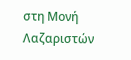στη Μονή Λαζαριστών